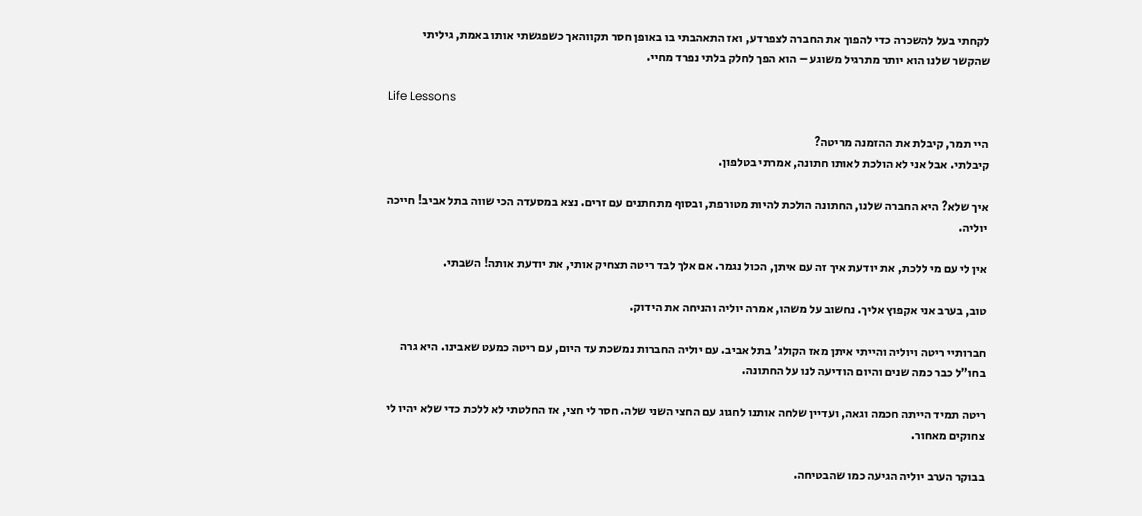לקחתי בעל להשכרה כדי להפוך את החברה לצפרדע, ואז התאהבתי בו באופן חסר תקווהאך כשפגשתי אותו באמת, גיליתי שהקשר שלנו הוא יותר מתרגיל משוגע – הוא הפך לחלק בלתי נפרד מחיי.

Life Lessons

היי תמר, קיבלת את ההזמנה מריטה?
קיבלתי. אבל אני לא הולכת לאותו חתונה, אמרתי בטלפון.

איך שלא? היא החברה שלנו, החתונה הולכת להיות מטורפת, ובסוף מתחתנים עם זרים. נצא במסעדה הכי שווה בתל אביב! חייכה יוליה.

אין לי עם מי ללכת, את יודעת איך זה עם איתן, הכול נגמר. אם אלך לבד ריטה תצחיק אותי, את יודעת אותה! השבתי.

טוב, בערב אני אקפוץ אליך. נחשוב על משהו, אמרה יוליה והניחה את הידוק.

חברותיי ריטה ויוליה והייתי איתן מאז הקולג’ בתל אביב. עם יוליה החברות נמשכת עד היום, עם ריטה כמעט שאבינו. היא גרה בחו”ל כבר כמה שנים והיום הודיעה לנו על החתונה.

ריטה תמיד הייתה חכמה וגאה, ועדיין שלחה אותנו לחגוג עם החצי השני שלה. חסר לי חצי, אז החלטתי לא ללכת כדי שלא יהיו לי צחוקים מאחור.

בבוקר הערב יוליה הגיעה כמו שהבטיחה.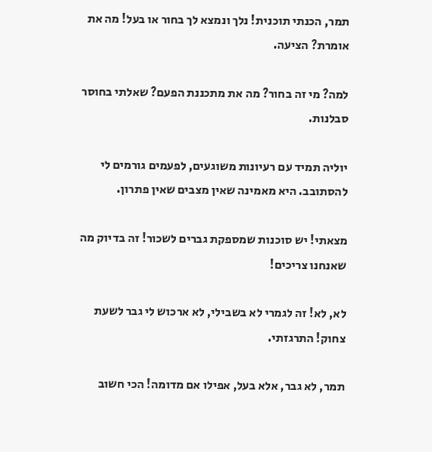תמר, הכנתי תוכנית! נלך ונמצא לך בחור או בעל! מה את אומרת? הציעה.

למה? מי זה בחור? מה את מתכננת הפעם? שאלתי בחוסר סבלנות.

יוליה תמיד עם רעיונות משוגעים, לפעמים גורמים לי להסתובב. היא מאמינה שאין מצבים שאין פתרון.

מצאתי! יש סוכנות שמספקת גברים לשכור! זה בדיוק מה שאנחנו צריכים!

לא, לא! זה לגמרי לא בשבילי, לא ארכוש לי גבר לשעת צחוק! התרגזתי.

תמר, לא גבר, אלא בעל, אפילו אם מדומה! הכי חשוב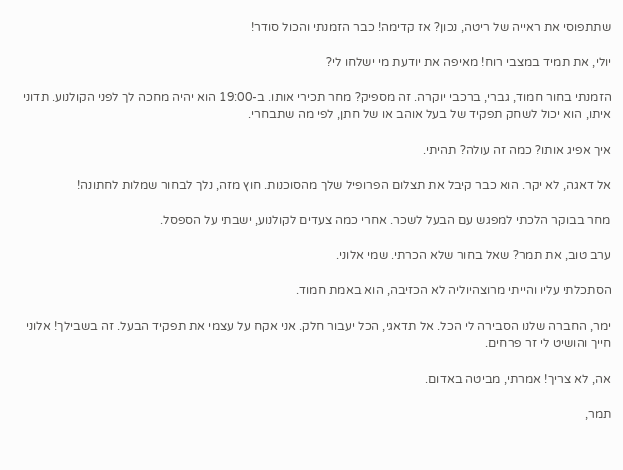שתתפוסי את ראייה של ריטה, נכון? אז קדימה! כבר הזמנתי והכול סודר!

יולי, את תמיד במצבי רוח! מאיפה את יודעת מי ישלחו לי?

הזמנתי בחור חמוד, גברי, ברכבי יוקרה. זה מספיק? מחר תכירי אותו. ב-19:00 הוא יהיה מחכה לך לפני הקולנוע. תדוני איתו, הוא יכול לשחק תפקיד של בעל אוהב או של חתן, לפי מה שתבחרי.

איך אפיג אותו? כמה זה עולה? תהיתי.

אל דאגה, לא יקר. הוא כבר קיבל את תצלום הפרופיל שלך מהסוכנות. חוץ מזה, נלך לבחור שמלות לחתונה!

מחר בבוקר הלכתי למפגש עם הבעל לשכר. אחרי כמה צעדים לקולנוע, ישבתי על הספסל.

ערב טוב, את תמר? שאל בחור שלא הכרתי. שמי אלוני.

הסתכלתי עליו והייתי מרוצהיוליה לא הכזיבה, הוא באמת חמוד.

ימר, החברה שלנו הסבירה לי הכל. אל תדאגי, הכל יעבור חלק. אני אקח על עצמי את תפקיד הבעל. זה בשבילך! אלוני חייך והושיט לי זר פרחים.

אה, לא צריך! אמרתי, מביטה באדום.

תמר,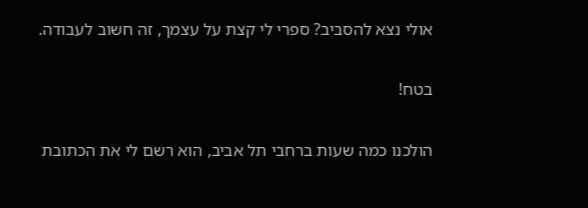אולי נצא להסביב? ספרי לי קצת על עצמך, זה חשוב לעבודה.

בטח!

הולכנו כמה שעות ברחבי תל אביב, הוא רשם לי את הכתובת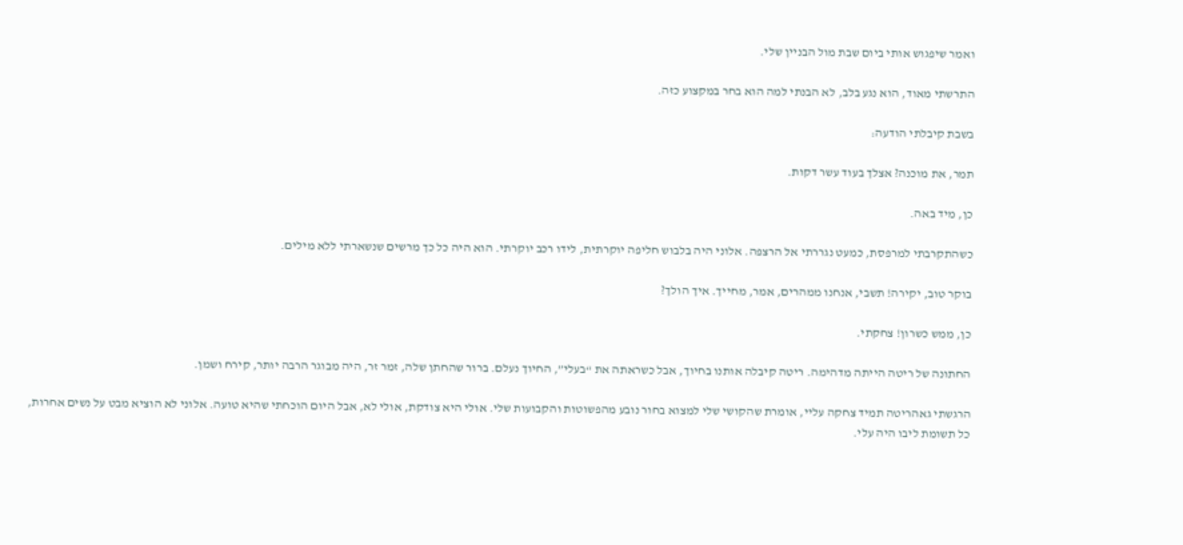ואמר שיפגוש אותי ביום שבת מול הבניין שלי.

התרשתי מאוד, הוא נגע בלב, לא הבנתי למה הוא בחר במקצוע כזה.

בשבת קיבלתי הודעה:

תמר, את מוכנה? אצלך בעוד עשר דקות.

כן, מיד באה.

כשהתקרבתי למרפסת, כמעט נגררתי אל הרצפה. אלוני היה בלבוש חליפה יוקרתית, לידו רכב יוקרתי. הוא היה כל כך מרשים שנשארתי ללא מילים.

בוקר טוב, יקירה! תשבי, אנחנו ממהרים, אמר, מחייך. איך הולך?

כן, ממש כשרון! צחקתי.

החתונה של ריטה הייתה מדהימה. ריטה קיבלה אותנו בחיוך, אבל כשראתה את “בעלי”, החיוך נעלם. ברור שהחתן שלה, זמר זר, היה מבוגר הרבה יותר, קירח ושמן.

הרגשתי גאהריטה תמיד צחקה עליי, אומרת שהקושי שלי למצוא בחור נובע מהפשוטות והקבועות שלי. אולי היא צודקת, אולי לא, אבל היום הוכחתי שהיא טועה. אלוני לא הוציא מבט על נשים אחרות, כל תשומת ליבו היה עלי.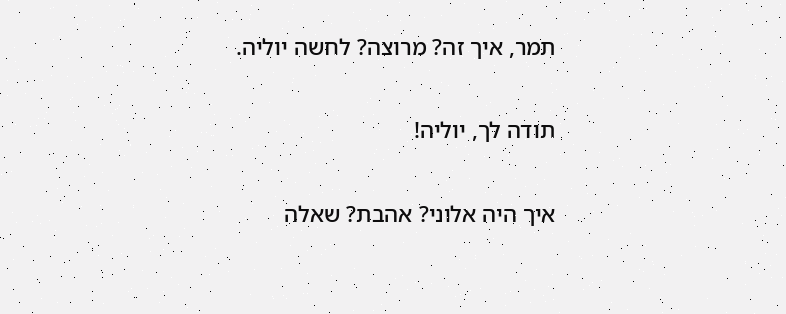תמר, איך זה? מרוצה? לחשה יוליה.

תודה לך, יוליה!

איך היה אלוני? אהבת? שאלה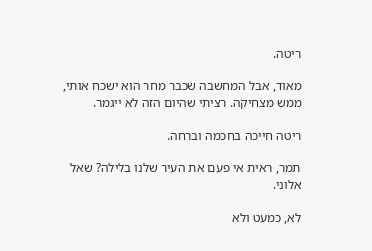ריטה.

מאוד, אבל המחשבה שכבר מחר הוא ישכח אותי, ממש מצחיקה. רציתי שהיום הזה לא ייגמר.

ריטה חייכה בחכמה וברחה.

תמר, ראית אי פעם את העיר שלנו בלילה? שאל אלוני.

לא, כמעט ולא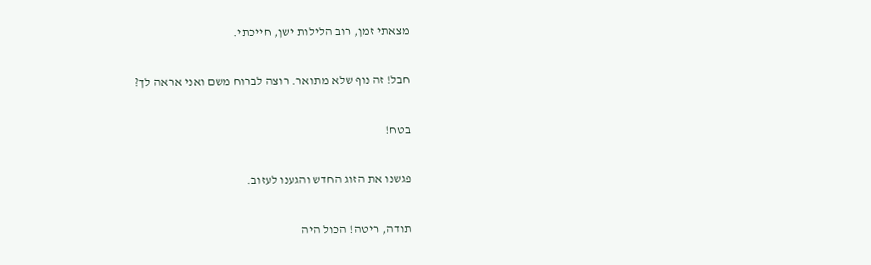מצאתי זמן, רוב הלילות ישן, חייכתי.

חבל! זה נוף שלא מתואר. רוצה לברוח משם ואני אראה לך?

בטח!

פגשנו את הזוג החדש והגענו לעזוב.

תודה, ריטה! הכול היה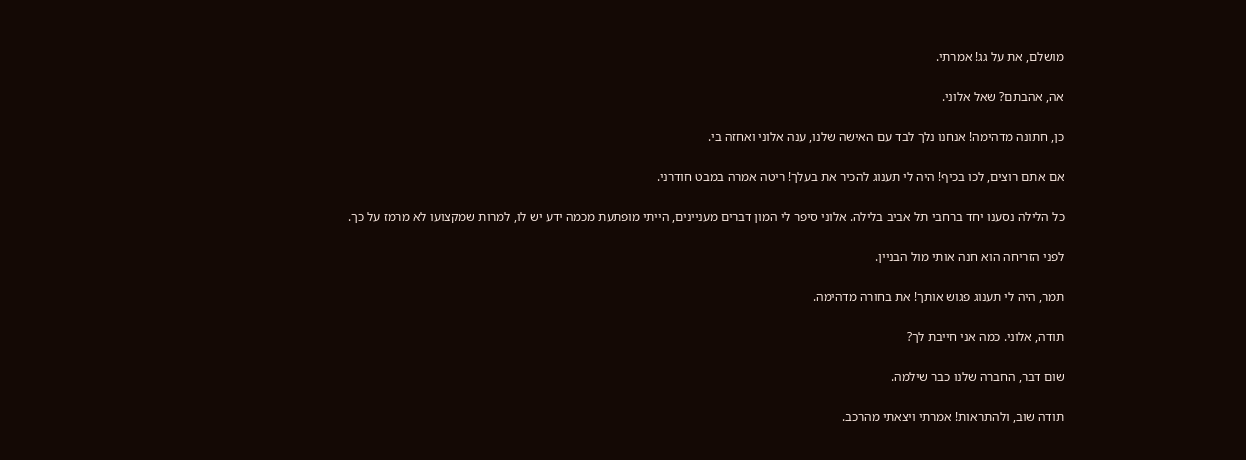מושלם, את על גג! אמרתי.

אה, אהבתם? שאל אלוני.

כן, חתונה מדהימה! אנחנו נלך לבד עם האישה שלנו, ענה אלוני ואחזה בי.

אם אתם רוצים, לכו בכיף! היה לי תענוג להכיר את בעלך! ריטה אמרה במבט חודרני.

כל הלילה נסענו יחד ברחבי תל אביב בלילה. אלוני סיפר לי המון דברים מעניינים, הייתי מופתעת מכמה ידע יש לו, למרות שמקצועו לא מרמז על כך.

לפני הזריחה הוא חנה אותי מול הבניין.

תמר, היה לי תענוג פגוש אותך! את בחורה מדהימה.

תודה, אלוני. כמה אני חייבת לך?

שום דבר, החברה שלנו כבר שילמה.

תודה שוב, ולהתראות! אמרתי ויצאתי מהרכב.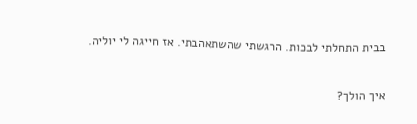בבית התחלתי לבכות. הרגשתי שהשתאהבתי. אז חייגה לי יוליה.

איך הולך?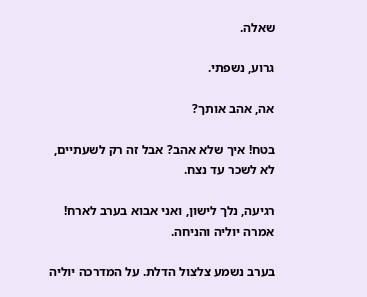שאלה.

גרוע, נשפתי.

אה, אהב אותך?

בטח! איך שלא אהב? אבל זה רק לשעתיים, לא לשכר עד נצח.

רגיעה, נלך לישון, ואני אבוא בערב לארח! אמרה יוליה והניחה.

בערב נשמע צלצול הדלת. על המדרכה יוליה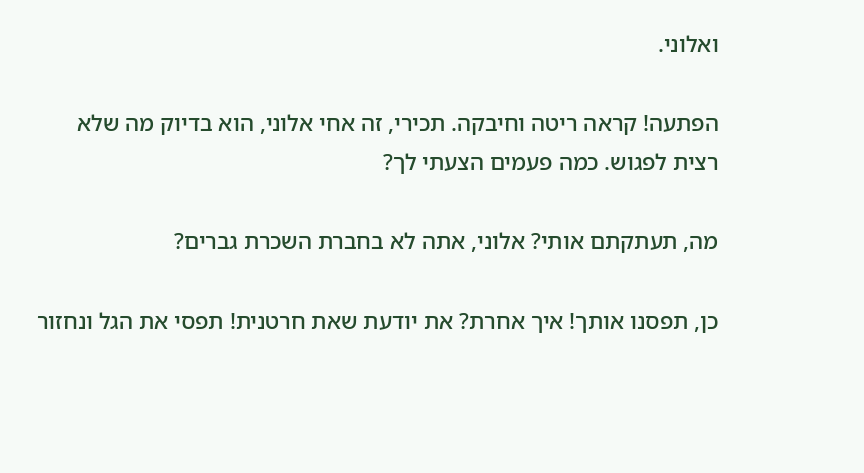ואלוני.

הפתעה! קראה ריטה וחיבקה. תכירי, זה אחי אלוני, הוא בדיוק מה שלא רצית לפגוש. כמה פעמים הצעתי לך?

מה, תעתקתם אותי? אלוני, אתה לא בחברת השכרת גברים?

כן, תפסנו אותך! איך אחרת? את יודעת שאת חרטנית! תפסי את הגל ונחזור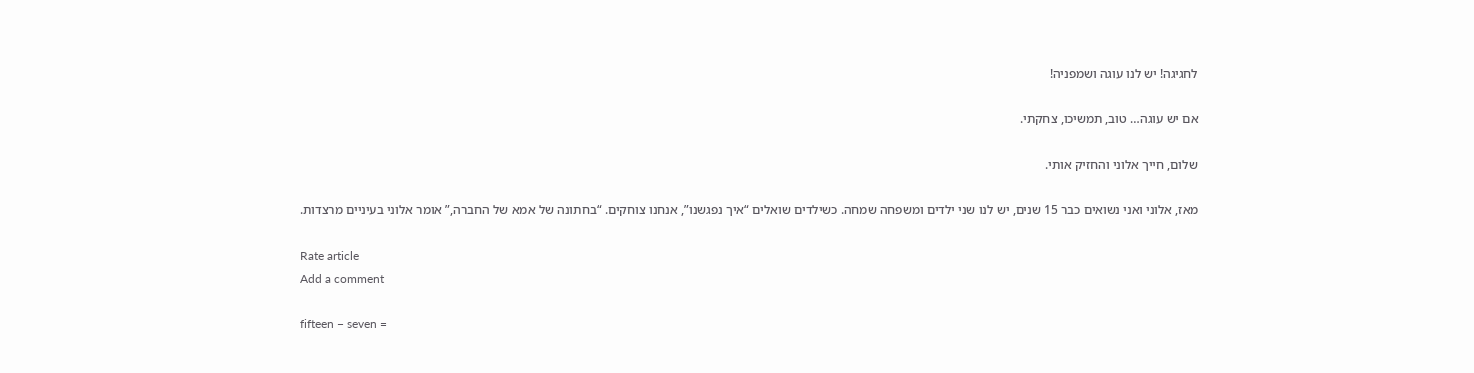לחגיגה! יש לנו עוגה ושמפניה!

אם יש עוגה… טוב, תמשיכו, צחקתי.

שלום, חייך אלוני והחזיק אותי.

מאז, אלוני ואני נשואים כבר 15 שנים, יש לנו שני ילדים ומשפחה שמחה. כשילדים שואלים “איך נפגשנו”, אנחנו צוחקים. “בחתונה של אמא של החברה,” אומר אלוני בעיניים מרצדות.

Rate article
Add a comment

fifteen − seven =